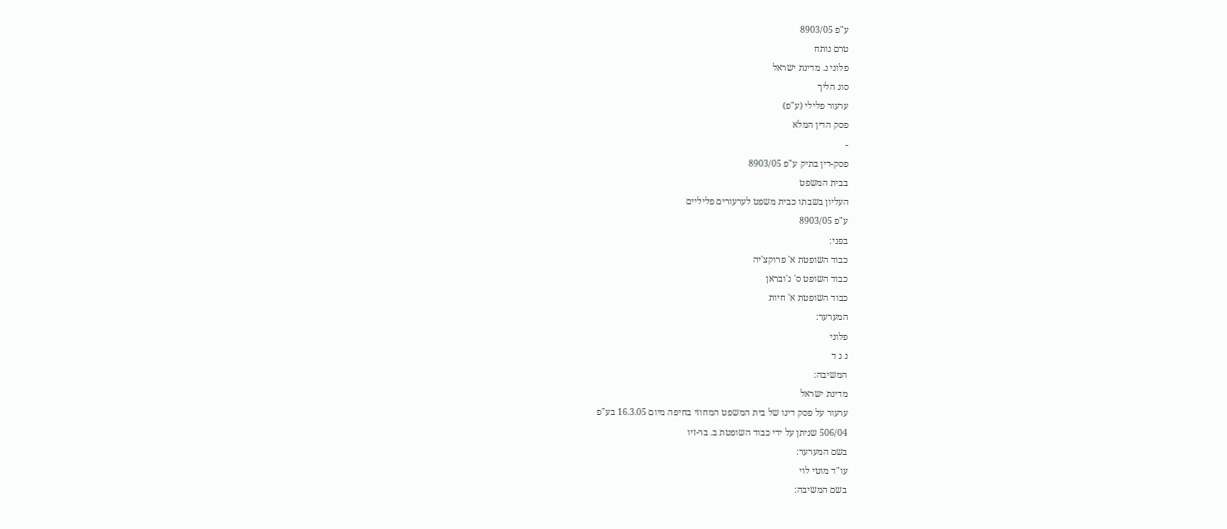ע"פ 8903/05
טרם נותח
פלוני נ. מדינת ישראל
סוג הליך
ערעור פלילי (ע"פ)
פסק הדין המלא
-
פסק-דין בתיק ע"פ 8903/05
בבית המשפט
העליון בשבתו כבית משפט לערעורים פליליים
ע"פ 8903/05
בפני:
כבוד השופטת א' פרוקצ'יה
כבוד השופט ס' ג'ובראן
כבוד השופטת א' חיות
המערער:
פלוני
נ ג ד
המשיבה:
מדינת ישראל
ערעור על פסק דינו של בית המשפט המחוזי בחיפה מיום 16.3.05 בע"פ
506/04 שניתן על ידי כבוד השופטת ב. בר-זיו
בשם המערער:
עו"ד מוטי לוי
בשם המשיבה: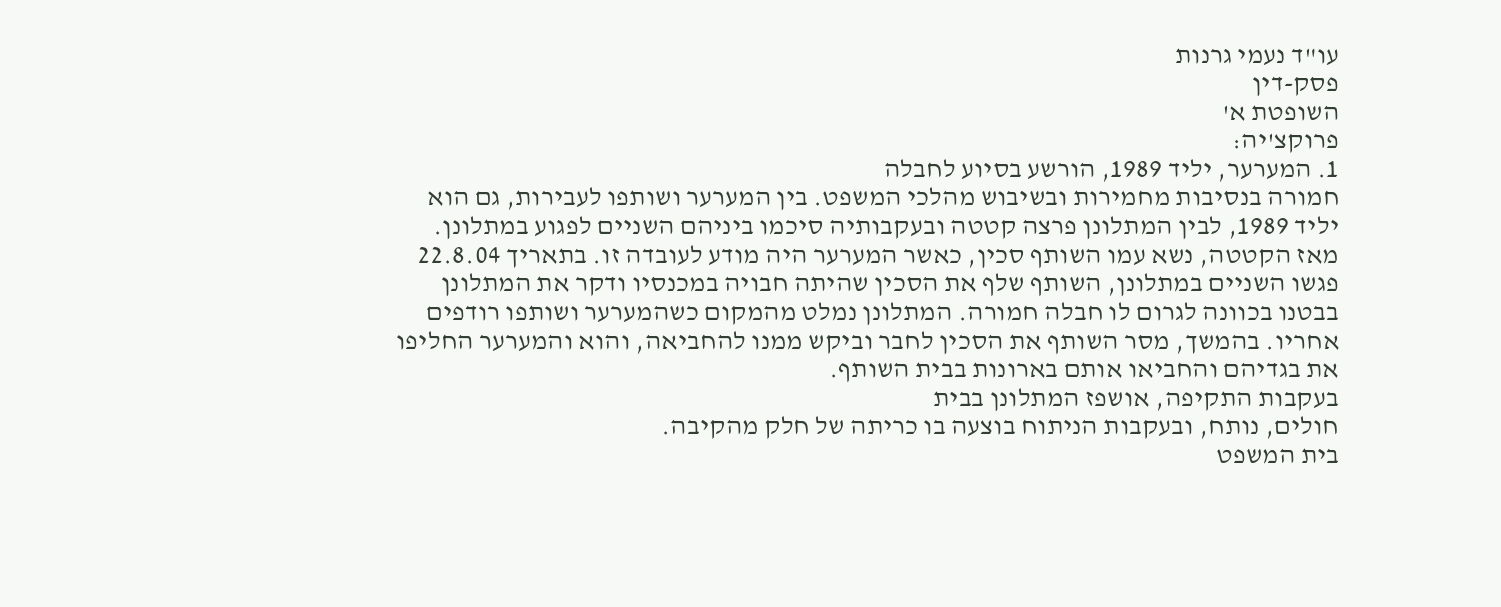עו"ד נעמי גרנות
פסק-דין
השופטת א'
פרוקצ'יה:
1. המערער, יליד 1989, הורשע בסיוע לחבלה
חמורה בנסיבות מחמירות ובשיבוש מהלכי המשפט. בין המערער ושותפו לעבירות, גם הוא
יליד 1989, לבין המתלונן פרצה קטטה ובעקבותיה סיכמו ביניהם השניים לפגוע במתלונן.
מאז הקטטה, נשא עמו השותף סכין, כאשר המערער היה מודע לעובדה זו. בתאריך 22.8.04
פגשו השניים במתלונן, השותף שלף את הסכין שהיתה חבויה במכנסיו ודקר את המתלונן
בבטנו בכוונה לגרום לו חבלה חמורה. המתלונן נמלט מהמקום כשהמערער ושותפו רודפים
אחריו. בהמשך, מסר השותף את הסכין לחבר וביקש ממנו להחביאה, והוא והמערער החליפו
את בגדיהם והחביאו אותם בארונות בבית השותף.
בעקבות התקיפה, אושפז המתלונן בבית
חולים, נותח, ובעקבות הניתוח בוצעה בו כריתה של חלק מהקיבה.
בית המשפט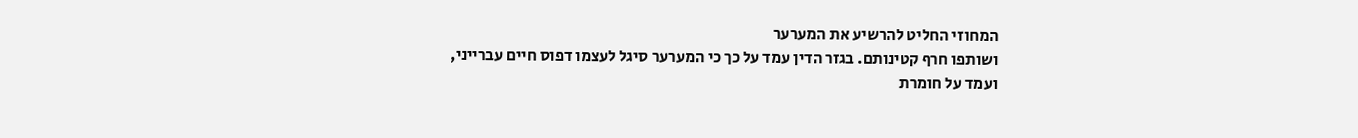המחוזי החליט להרשיע את המערער
ושותפו חרף קטינותם. בגזר הדין עמד על כך כי המערער סיגל לעצמו דפוס חיים עברייני,
ועמד על חומרת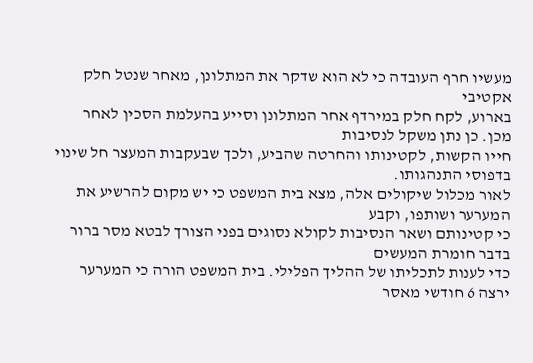מעשיו חרף העובדה כי לא הוא שדקר את המתלונן, מאחר שנטל חלק אקטיבי
בארוע, לקח חלק במירדף אחר המתלונן וסייע בהעלמת הסכין לאחר מכן. כן נתן משקל לנסיבות
חייו הקשות, לקטינותו והחרטה שהביע, ולכך שבעקבות המעצר חל שינוי בדפוסי התנהגותו.
לאור מכלול שיקולים אלה, מצא בית המשפט כי יש מקום להרשיע את המערער ושותפו, וקבע
כי קטינותם ושאר הנסיבות לקולא נסוגים בפני הצורך לבטא מסר ברור בדבר חומרת המעשים
כדי לענות לתכליתו של ההליך הפלילי. בית המשפט הורה כי המערער ירצה 6 חודשי מאסר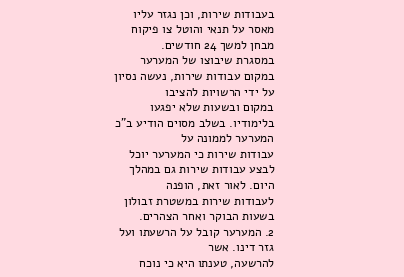בעבודות שירות, וכן נגזר עליו מאסר על תנאי והוטל צו פיקוח מבחן למשך 24 חודשים.
במסגרת שיבוצו של המערער במקום עבודות שירות, נעשה נסיון על ידי הרשויות להציבו
במקום ובשעות שלא יפגעו בלימודיו. בשלב מסוים הודיע ב"כ המערער לממונה על
עבודות שירות כי המערער יוכל לבצע עבודות שירות גם במהלך היום. לאור זאת, הופנה
לעבודות שירות במשטרת זבולון בשעות הבוקר ואחר הצהרים.
2. המערער קובל על הרשעתו ועל גזר דינו. אשר
להרשעה, טענתו היא כי נוכח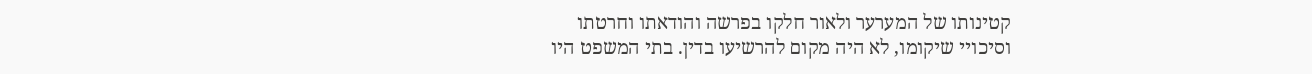קטינותו של המערער ולאור חלקו בפרשה והודאתו וחרטתו
וסיכויי שיקומו, לא היה מקום להרשיעו בדין. בתי המשפט היו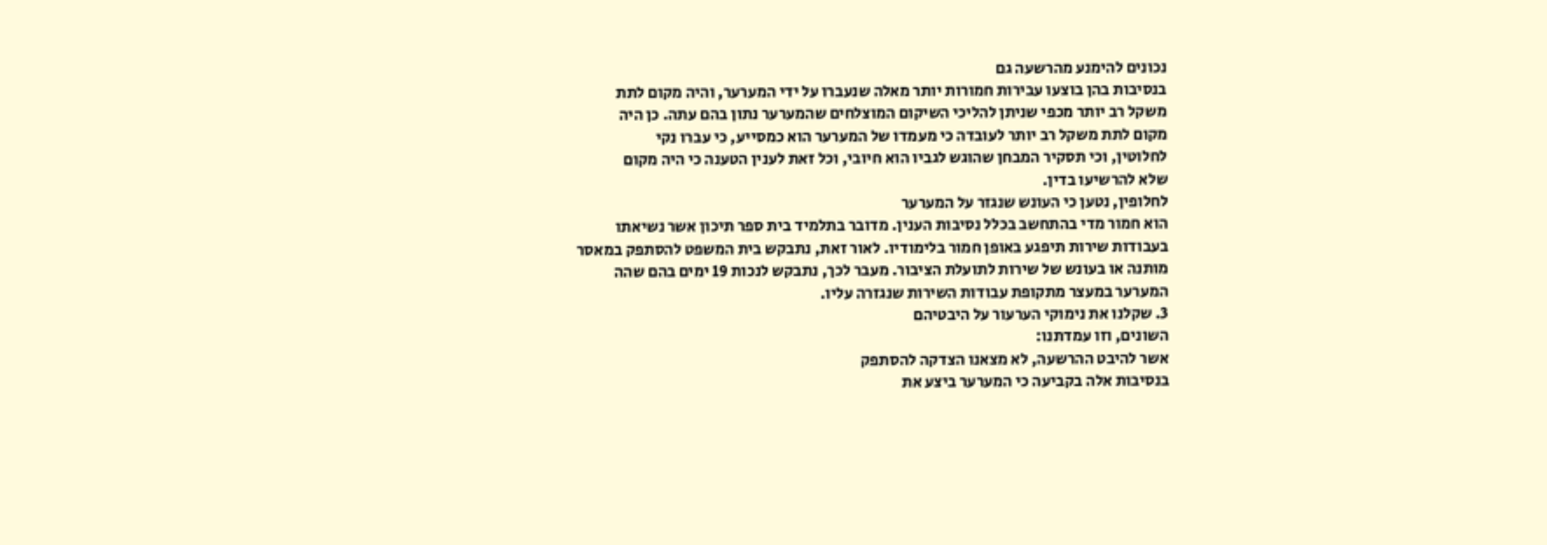נכונים להימנע מהרשעה גם
בנסיבות בהן בוצעו עבירות חמורות יותר מאלה שנעברו על ידי המערער, והיה מקום לתת
משקל רב יותר מכפי שניתן להליכי השיקום המוצלחים שהמערער נתון בהם עתה. כן היה
מקום לתת משקל רב יותר לעובדה כי מעמדו של המערער הוא כמסייע, כי עברו נקי
לחלוטין, וכי תסקיר המבחן שהוגש לגביו הוא חיובי, וכל זאת לענין הטענה כי היה מקום
שלא להרשיעו בדין.
לחלופין, נטען כי העונש שנגזר על המערער
הוא חמור מדי בהתחשב בכלל נסיבות הענין. מדובר בתלמיד בית ספר תיכון אשר נשיאתו
בעבודות שירות תיפגע באופן חמור בלימודיו. לאור זאת, נתבקש בית המשפט להסתפק במאסר
מותנה או בעונש של שירות לתועלת הציבור. מעבר לכך, נתבקש לנכות 19 ימים בהם שהה
המערער במעצר מתקופת עבודות השירות שנגזרה עליו.
3. שקלנו את נימוקי הערעור על היבטיהם
השונים, וזו עמדתנו:
אשר להיבט ההרשעה, לא מצאנו הצדקה להסתפק
בנסיבות אלה בקביעה כי המערער ביצע את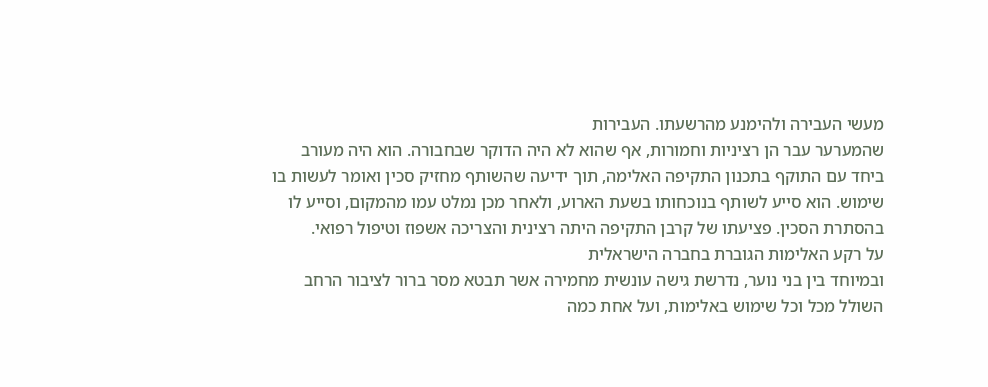מעשי העבירה ולהימנע מהרשעתו. העבירות
שהמערער עבר הן רציניות וחמורות, אף שהוא לא היה הדוקר שבחבורה. הוא היה מעורב
ביחד עם התוקף בתכנון התקיפה האלימה, תוך ידיעה שהשותף מחזיק סכין ואומר לעשות בו
שימוש. הוא סייע לשותף בנוכחותו בשעת הארוע, ולאחר מכן נמלט עמו מהמקום, וסייע לו
בהסתרת הסכין. פציעתו של קרבן התקיפה היתה רצינית והצריכה אשפוז וטיפול רפואי.
על רקע האלימות הגוברת בחברה הישראלית
ובמיוחד בין בני נוער, נדרשת גישה עונשית מחמירה אשר תבטא מסר ברור לציבור הרחב
השולל מכל וכל שימוש באלימות, ועל אחת כמה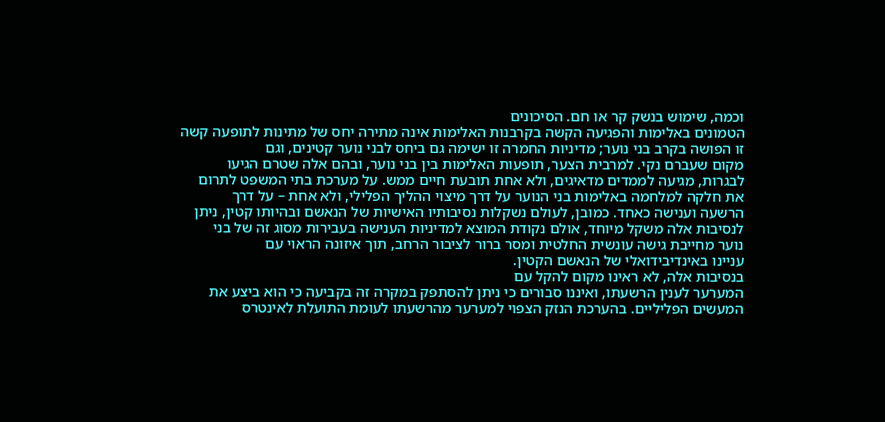וכמה, שימוש בנשק קר או חם. הסיכונים
הטמונים באלימות והפגיעה הקשה בקרבנות האלימות אינה מתירה יחס של מתינות לתופעה קשה
זו הפושה בקרב בני נוער; מדיניות החמרה זו ישימה גם ביחס לבני נוער קטינים, וגם
מקום שעברם נקי. למרבית הצער, תופעות האלימות בין בני נוער, ובהם אלה שטרם הגיעו
לבגרות, מגיעה לממדים מדאיגים, ולא אחת תובעת חיים ממש. על מערכת בתי המשפט לתרום
את חלקה למלחמה באלימות בני הנוער על דרך מיצוי ההליך הפלילי, ולא אחת – על דרך
הרשעה וענישה כאחד. כמובן, לעולם נשקלות נסיבותיו האישיות של הנאשם ובהיותו קטין, ניתן
לנסיבות אלה משקל מיוחד, אולם נקודת המוצא למדיניות הענישה בעבירות מסוג זה של בני
נוער מחייבת גישה עונשית החלטית ומסר ברור לציבור הרחב, תוך איזונה הראוי עם
עניינו באינדיבידואלי של הנאשם הקטין.
בנסיבות אלה, לא ראינו מקום להקל עם
המערער לענין הרשעתו, ואיננו סבורים כי ניתן להסתפק במקרה זה בקביעה כי הוא ביצע את
המעשים הפליליים. בהערכת הנזק הצפוי למערער מהרשעתו לעומת התועלת לאינטרס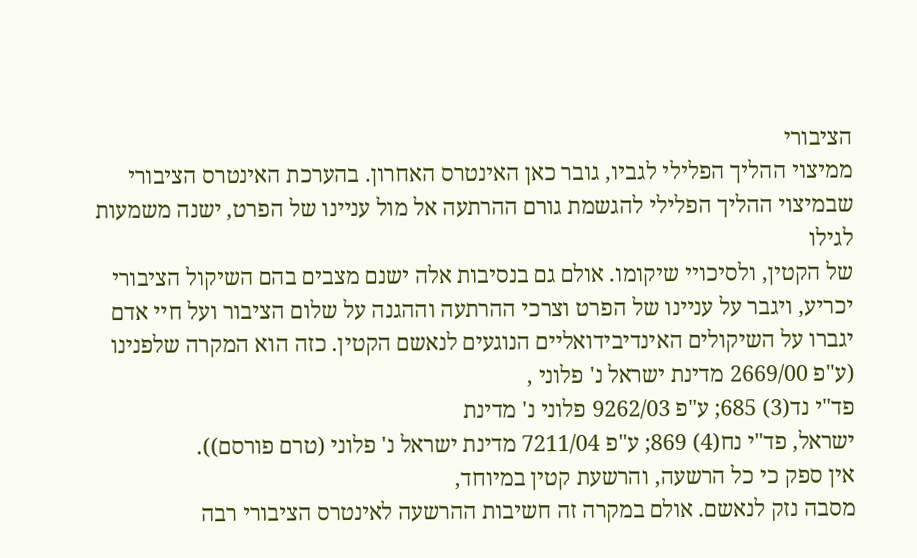הציבורי
ממיצוי ההליך הפלילי לגביו, גובר כאן האינטרס האחרון. בהערכת האינטרס הציבורי
שבמיצוי ההליך הפלילי להגשמת גורם ההרתעה אל מול עניינו של הפרט, ישנה משמעות לגילו
של הקטין, ולסיכויי שיקומו. אולם גם בנסיבות אלה ישנם מצבים בהם השיקול הציבורי
יכריע, ויגבר על עניינו של הפרט וצרכי ההרתעה וההגנה על שלום הציבור ועל חיי אדם
יגברו על השיקולים האינדיבידואליים הנוגעים לנאשם הקטין. כזה הוא המקרה שלפנינו
(ע"פ 2669/00 מדינת ישראל נ' פלוני ,
פד"י נד(3) 685; ע"פ 9262/03 פלוני נ' מדינת
ישראל, פד"י נח(4) 869; ע"פ 7211/04 מדינת ישראל נ' פלוני (טרם פורסם)).
אין ספק כי כל הרשעה, והרשעת קטין במיוחד,
מסבה נזק לנאשם. אולם במקרה זה חשיבות ההרשעה לאינטרס הציבורי רבה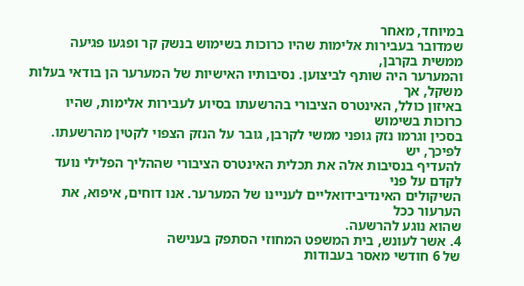במיוחד, מאחר
שמדובר בעבירות אלימות שהיו כרוכות בשימוש בנשק קר ופגעו פגיעה ממשית בקרבן,
והמערער היה שותף לביצוען. נסיבותיו האישיות של המערער הן בודאי בעלות משקל, אך
באיזון כולל, האינטרס הציבורי בהרשעתו בסיוע לעבירות אלימות, שהיו כרוכות בשימוש
בסכין וגרמו נזק גופני ממשי לקרבן, גובר על הנזק הצפוי לקטין מהרשעתו. לפיכך, יש
להעדיף בנסיבות אלה את תכלית האינטרס הציבורי שההליך הפלילי נועד לקדם על פני
השיקולים האינדיבידואליים לעניינו של המערער. אנו דוחים, איפוא, את הערעור ככל
שהוא נוגע להרשעה.
4. אשר לעונש, בית המשפט המחוזי הסתפק בענישה
של 6 חודשי מאסר בעבודות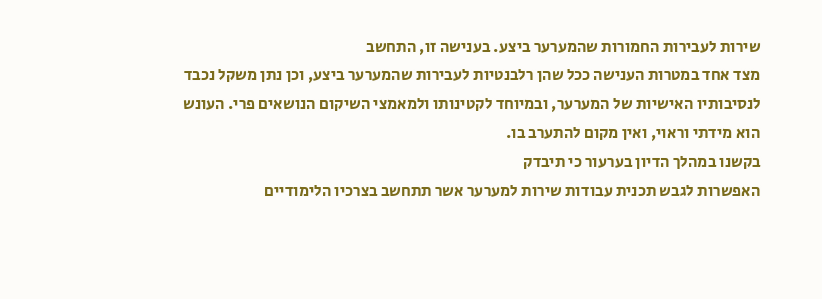שירות לעבירות החמורות שהמערער ביצע. בענישה זו, התחשב
מצד אחד במטרות הענישה ככל שהן רלבנטיות לעבירות שהמערער ביצע, וכן נתן משקל נכבד
לנסיבותיו האישיות של המערער, ובמיוחד לקטינותו ולמאמצי השיקום הנושאים פרי. העונש
הוא מידתי וראוי, ואין מקום להתערב בו.
בקשנו במהלך הדיון בערעור כי תיבדק
האפשרות לגבש תכנית עבודות שירות למערער אשר תתחשב בצרכיו הלימודיים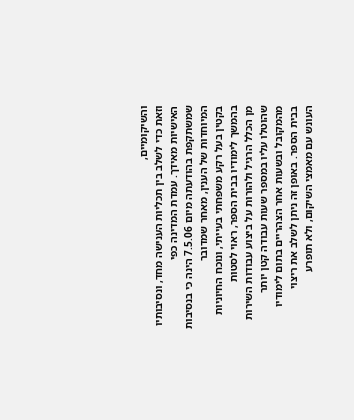והשיקומיים,
וזאת כדי לשלב בין תכליות הענישה מחד, ונסיבותיו האישיות מאידך. עמדת המדינה כפי
שמשתקפת בהודעתה מיום 7.5.06 הינה כי בנסיבות המיוחדות של הענין, מאחר שמדובר
בקטין בעל רקע משפחתי בעייתי, ונוכח החיוניות בהמשך לימודיו בבית הספר, ראוי לסטות
מן הכלל הרגיל ולהורות על ביצוע עבודות השירות שהוטלו עליו במספר שעות עבודה קטן יותר
מהמקובל ובשעות אחר הצהריים בתום לימודיו בבית הספר. באופן זה ניתן לשלב את ריצוי
העונש עם מאמצי השיקום, ולא תופרע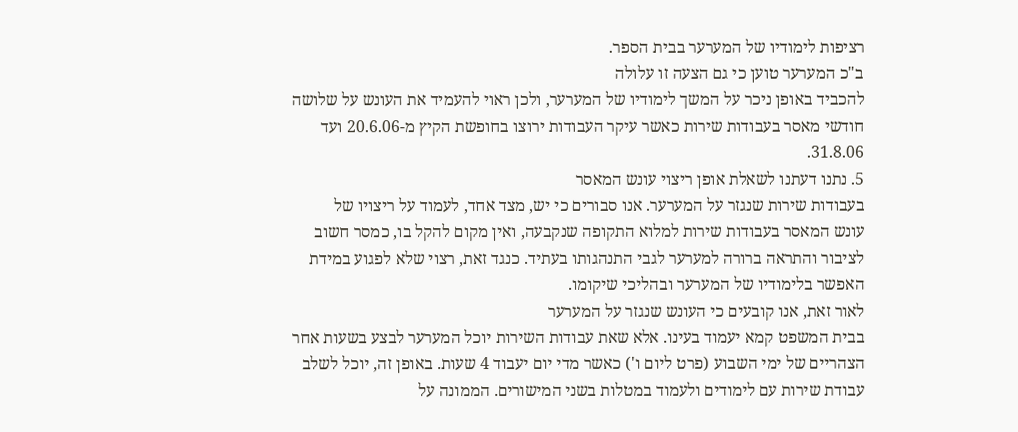רציפות לימודיו של המערער בבית הספר.
ב"כ המערער טוען כי גם הצעה זו עלולה
להכביד באופן ניכר על המשך לימודיו של המערער, ולכן ראוי להעמיד את העונש על שלושה
חודשי מאסר בעבודות שירות כאשר עיקר העבודות ירוצו בחופשת הקיץ מ-20.6.06 ועד
31.8.06.
5. נתנו דעתנו לשאלת אופן ריצוי עונש המאסר
בעבודות שירות שנגזר על המערער. אנו סבורים כי יש, מצד אחד, לעמוד על ריצויו של
עונש המאסר בעבודות שירות למלוא התקופה שנקבעה, ואין מקום להקל בו, כמסר חשוב
לציבור והתראה ברורה למערער לגבי התנהגותו בעתיד. כנגד זאת, רצוי שלא לפגוע במידת
האפשר בלימודיו של המערער ובהליכי שיקומו.
לאור זאת, אנו קובעים כי העונש שנגזר על המערער
בבית המשפט קמא יעמוד בעינו. אלא שאת עבודות השירות יוכל המערער לבצע בשעות אחר
הצהריים של ימי השבוע (פרט ליום ו') כאשר מדי יום יעבוד 4 שעות. באופן זה, יוכל לשלב
עבודת שירות עם לימודים ולעמוד במטלות בשני המישורים. הממונה על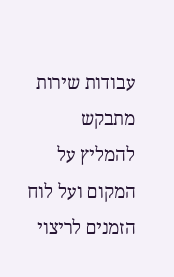עבודות שירות מתבקש
להמליץ על המקום ועל לוח הזמנים לריצוי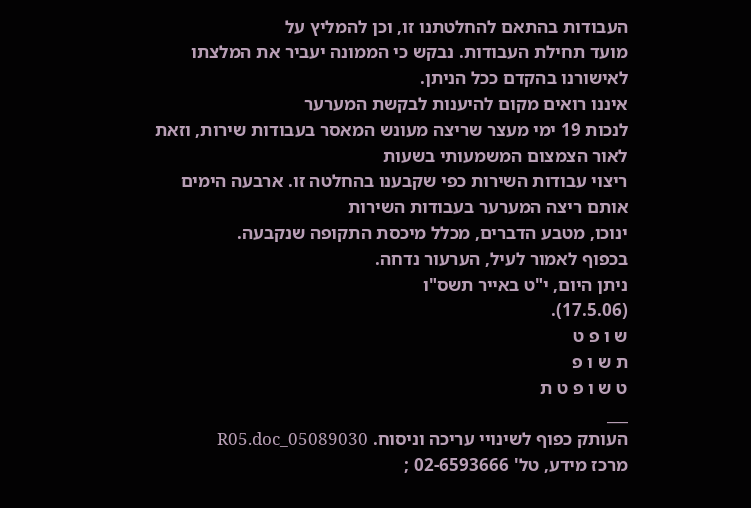העבודות בהתאם להחלטתנו זו, וכן להמליץ על
מועד תחילת העבודות. נבקש כי הממונה יעביר את המלצתו לאישורנו בהקדם ככל הניתן.
איננו רואים מקום להיענות לבקשת המערער
לנכות 19 ימי מעצר שריצה מעונש המאסר בעבודות שירות, וזאת לאור הצמצום המשמעותי בשעות
ריצוי עבודות השירות כפי שקבענו בהחלטה זו. ארבעה הימים אותם ריצה המערער בעבודות השירות
ינוכו, מטבע הדברים, מכלל מיכסת התקופה שנקבעה.
בכפוף לאמור לעיל, הערעור נדחה.
ניתן היום, י"ט באייר תשס"ו
(17.5.06).
ש ו פ ט
ת ש ו פ
ט ש ו פ ט ת
___
העותק כפוף לשינויי עריכה וניסוח. 05089030_R05.doc
מרכז מידע, טל' 02-6593666 ;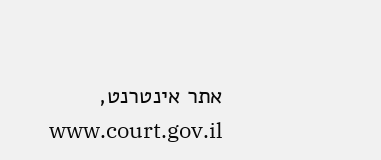אתר אינטרנט, www.court.gov.il